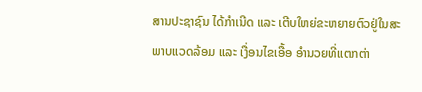ສານປະຊາຊົນ ໄດ້ກຳເນີດ ແລະ ເຕີບໃຫຍ່ຂະຫຍາຍຕົວຢູ່ໃນສະພາບແວດລ້ອມ ແລະ ເງື່ອນໄຂເອື້ອ ອຳນວຍທີ່ແຕກຕ່າ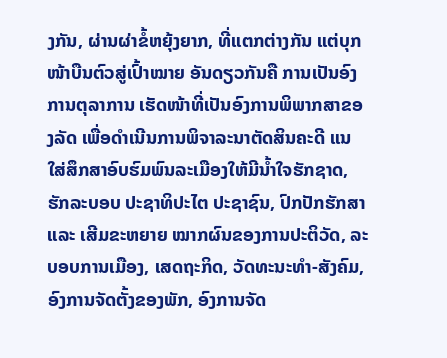ງກັນ, ຜ່ານຜ່າຂໍ້ຫຍຸ້ງຍາກ, ທີ່ແຕກຕ່າງກັນ ແຕ່ບຸກໜ້າບືນຕົວສູ່ເປົ້າໝາຍ ອັນດຽວກັນຄື ການເປັນອົງການຕຸລາການ ເຮັດໜ້າທີ່ເປັນອົງການພິພາກສາຂອງລັດ ເພື່ອດຳເນີນການພິຈາລະນາຕັດສິນຄະດີ ແນໃສ່ສຶກສາອົບຮົມພົນລະເມືອງໃຫ້ມີນ້ຳໃຈຮັກຊາດ, ຮັກລະບອບ ປະຊາທິປະໄຕ ປະຊາຊົນ, ປົກປັກຮັກສາ ແລະ ເສີມຂະຫຍາຍ ໝາກຜົນຂອງການປະຕິວັດ, ລະບອບການເມືອງ, ເສດຖະກິດ, ວັດທະນະທຳ-ສັງຄົມ, ອົງການຈັດຕັ້ງຂອງພັກ, ອົງການຈັດ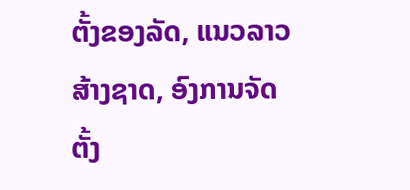ຕັ້ງຂອງລັດ, ແນວລາວສ້າງຊາດ, ອົງການຈັດຕັ້ງ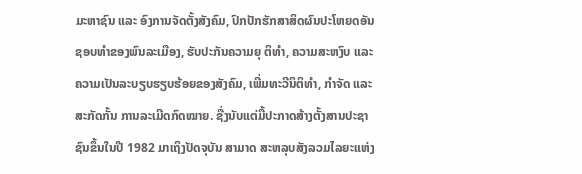ມະຫາຊົນ ແລະ ອົງການຈັດຕັ້ງສັງຄົມ, ປົກປັກຮັກສາສິດຜົນປະໂຫຍດອັນຊອບທຳຂອງພົນລະເມືອງ, ຮັບປະກັນຄວາມຍຸ ຕິທຳ, ຄວາມສະຫງົບ ແລະຄວາມເປັນລະບຽບຮຽບຮ້ອຍຂອງສັງຄົມ, ເພີ່ມທະວີນິຕິທຳ, ກຳຈັດ ແລະສະກັດກັ້ນ ການລະເມີດກົດໝາຍ. ຊື່ງນັບແຕ່ມື້ປະກາດສ້າງຕັ້ງສານປະຊາຊົນຂຶ້ນໃນປີ 1982 ມາເຖິງປັດຈຸບັນ ສາມາດ ສະຫລຸບສັງລວມໄລຍະແຫ່ງ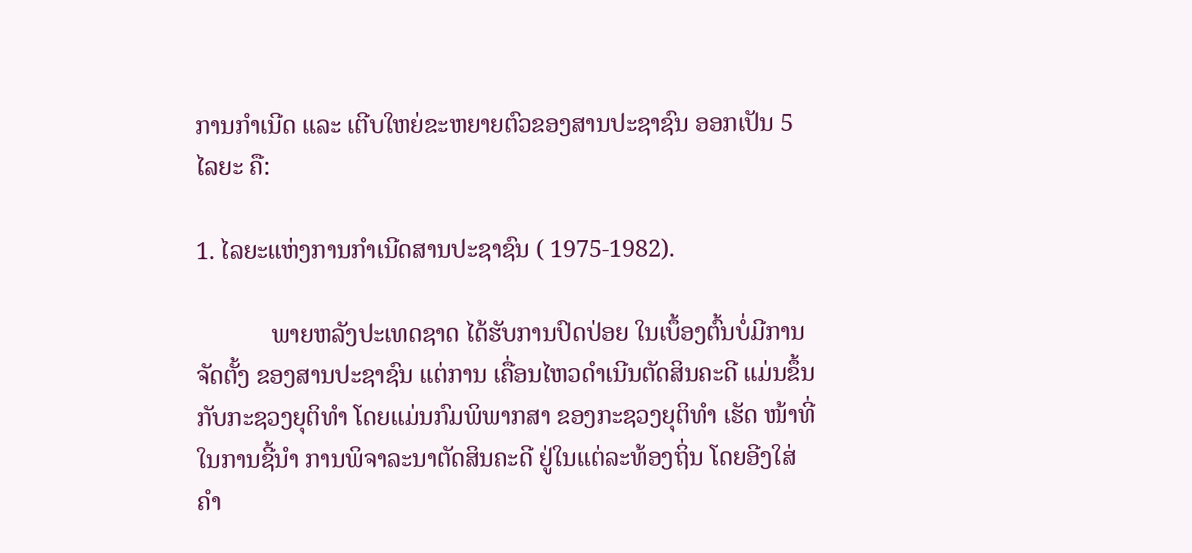ການກຳເນີດ ແລະ ເຕີບໃຫຍ່ຂະຫຍາຍຕົວຂອງສານປະຊາຊົນ ອອກເປັນ 5 ໄລຍະ ຄື:

1. ໄລຍະແຫ່ງການກຳເນີດສານປະຊາຊົນ ( 1975-1982).

            ພາຍຫລັງປະເທດຊາດ ໄດ້ຮັບການປົດປ່ອຍ ໃນເບຶ້ອງຕົ້ນບໍ່ມີການຈັດຕັ້ງ ຂອງສານປະຊາຊົນ ແຕ່ການ ເຄື່ອນໄຫວດຳເນີນຕັດສິນຄະດີ ແມ່ນຂຶ້ນກັບກະຊວງຍຸຕິທຳ ໂດຍແມ່ນກົມພິພາກສາ ຂອງກະຊວງຍຸຕິທຳ ເຮັດ ໜ້າທີ່ໃນການຊີ້ນຳ ການພິຈາລະນາຕັດສິນຄະດີ ຢູ່ໃນແຕ່ລະທ້ອງຖິ່ນ ໂດຍອີງໃສ່ຄຳ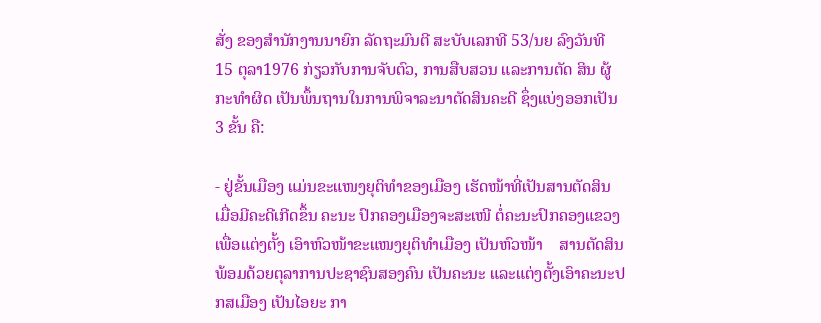ສັ່ງ ຂອງສຳນັກງານນາຍົກ ລັດຖະມົນຕີ ສະບັບເລກທີ 53/ນຍ ລົງວັນທີ 15 ຕຸລາ1976 ກ່ຽວກັບການຈັບຕົວ, ການສືບສວນ ແລະການຕັດ ສິນ ຜູ້ກະທຳຜິດ ເປັນພຶ້ນຖານໃນການພິຈາລະນາຕັດສິນຄະດີ ຊຶ່ງແບ່ງອອກເປັນ 3 ຂັ້ນ ຄື:

- ຢູ່ຂັ້ນເມືອງ ແມ່ນຂະແໜງຍຸຕິທຳຂອງເມືອງ ເຮັດໜ້າທີ່ເປັນສານຕັດສິນ ເມື່ອມີຄະດີເກີດຂຶ້ນ ຄະນະ ປົກຄອງເມືອງຈະສະເໜີ ຕໍ່ຄະນະປົກຄອງແຂວງ ເພື່ອແຕ່ງຕັ້ງ ເອົາຫົວໜ້າຂະແໜງຍຸຕິທຳເມືອງ ເປັນຫົວໜ້າ    ສານຕັດສິນ ພ້ອມດ້ວຍຕຸລາການປະຊາຊົນສອງຄົນ ເປັນຄະນະ ແລະແຕ່ງຕັ້ງເອົາຄະນະປກສເມືອງ ເປັນໄອຍະ ກາ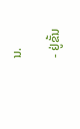ນ.

- ຢູ່ຂັ້ນ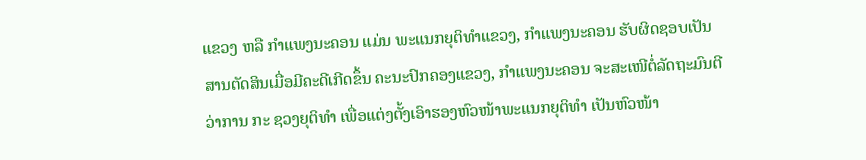ແຂວງ ຫລື ກຳແພງນະຄອນ ແມ່ນ ພະແນກຍຸຕິທຳແຂວງ, ກຳແພງນະຄອນ ຮັບຜິດຊອບເປັນ ສານຕັດສິນເມື່ອມີຄະດີເກີດຂຶ້ນ ຄະນະປົກຄອງແຂວງ, ກຳແພງນະຄອນ ຈະສະເໜີຕໍ່ລັດຖະມົນຕີວ່າການ ກະ ຊວງຍຸຕິທຳ ເພື່ອແຕ່ງຕັ້ງເອົາຮອງຫົວໜ້າພະແນກຍຸຕິທຳ ເປັນຫົວໜ້າ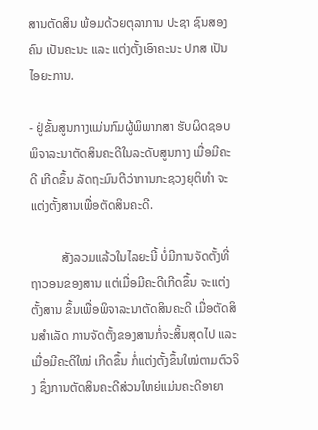ສານຕັດສິນ ພ້ອມດ້ວຍຕຸລາການ ປະຊາ ຊົນສອງຄົນ ເປັນຄະນະ ແລະ ແຕ່ງຕັ້ງເອົາຄະນະ ປກສ ເປັນໄອຍະການ.

- ຢູ່ຂັ້ນສູນກາງແມ່ນກົມຜູ້ພິພາກສາ ຮັບຜິດຊອບພິຈາລະນາຕັດສິນຄະດີໃນລະດັບສູນກາງ ເມື່ອມີຄະດີ ເກີດຂຶ້ນ ລັດຖະມົນຕີວ່າການກະຊວງຍຸຕິທຳ ຈະແຕ່ງຕັ້ງສານເພື່ອຕັດສິນຄະດີ.

          ສັງລວມແລ້ວໃນໄລຍະນີ້ ບໍ່ມີການຈັດຕັ້ງທີ່ຖາວອນຂອງສານ ແຕ່ເມື່ອມີຄະດີເກີດຂຶ້ນ ຈະແຕ່ງຕັ້ງສານ ຂຶ້ນເພື່ອພິຈາລະນາຕັດສິນຄະດີ ເມື່ອຕັດສິນສຳເລັດ ການຈັດຕັ້ງຂອງສານກໍ່ຈະສິ້ນສຸດໄປ ແລະເມື່ອມີຄະດີໃໝ່ ເກີດຂຶ້ນ ກໍ່ແຕ່ງຕັ້ງຂຶ້ນໃໝ່ຕາມຕົວຈິງ ຊຶ່ງການຕັດສິນຄະດີສ່ວນໃຫຍ່ແມ່ນຄະດີອາຍາ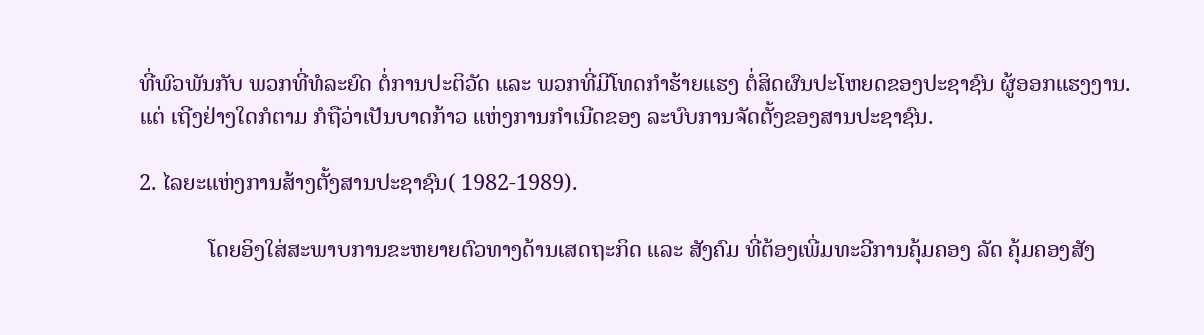ທີ່ພົວພັນກັບ ພວກທີ່ທໍລະຍົດ ຕໍ່ການປະຕິວັດ ແລະ ພວກທີ່ມີໂທດກຳຮ້າຍແຮງ ຕໍ່ສິດຜົນປະໂຫຍດຂອງປະຊາຊົນ ຜູ້ອອກແຮງງານ. ແຕ່ ເຖີງຢ່າງໃດກໍຕາມ ກໍຖືວ່າເປັນບາດກ້າວ ແຫ່ງການກຳເນີດຂອງ ລະບົບການຈັດຕັ້ງຂອງສານປະຊາຊົນ.

2. ໄລຍະແຫ່ງການສ້າງຕັ້ງສານປະຊາຊົນ( 1982-1989).

            ໂດຍອິງໃສ່ສະພາບການຂະຫຍາຍຕົວທາງດ້ານເສດຖະກິດ ແລະ ສັງຄົມ ທີ່ຕ້ອງເພີ່ມທະວີການຄຸ້ມຄອງ ລັດ ຄຸ້ມຄອງສັງ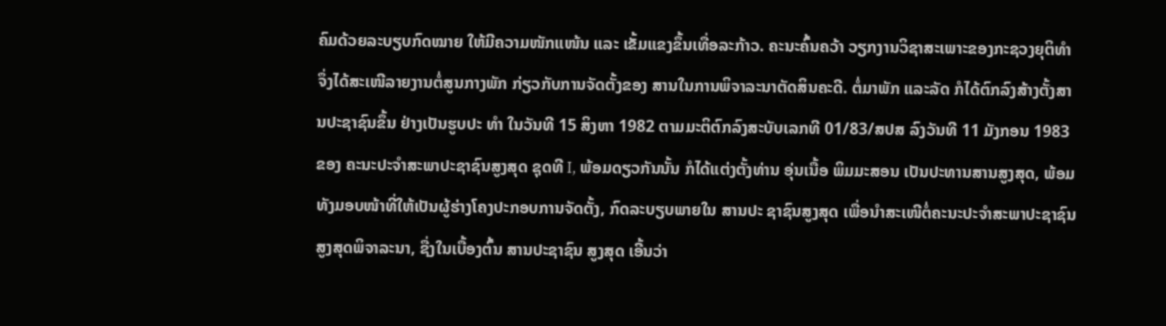ຄົມດ້ວຍລະບຽບກົດໝາຍ ໃຫ້ມີຄວາມໜັກແໜ້ນ ແລະ ເຂັ້ມແຂງຂຶ້ນເທື່ອລະກ້າວ. ຄະນະຄົ້ນຄວ້າ ວຽກງານວິຊາສະເພາະຂອງກະຊວງຍຸຕິທຳ ຈຶ່ງໄດ້ສະເໜີລາຍງານຕໍ່ສູນກາງພັກ ກ່ຽວກັບການຈັດຕັ້ງຂອງ ສານໃນການພິຈາລະນາຕັດສິນຄະດີ. ຕໍ່ມາພັກ ແລະລັດ ກໍໄດ້ຕົກລົງສ້າງຕັ້ງສານປະຊາຊົນຂຶ້ນ ຢ່າງເປັນຮູບປະ ທຳ ໃນວັນທີ 15 ສິງຫາ 1982 ຕາມມະຕິຕົກລົງສະບັບເລກທີ 01/83/ສປສ ລົງວັນທີ 11 ມັງກອນ 1983 ຂອງ ຄະນະປະຈຳສະພາປະຊາຊົນສູງສຸດ ຊຸດທີ I, ພ້ອມດຽວກັນນັ້ນ ກໍໄດ້ແຕ່ງຕັ້ງທ່ານ ອຸ່ນເນື້ອ ພິມມະສອນ ເປັນປະທານສານສູງສຸດ, ພ້ອມທັງມອບໜ້າທີ່ໃຫ້ເປັນຜູ້ຮ່າງໂຄງປະກອບການຈັດຕັ້ງ, ກົດລະບຽບພາຍໃນ ສານປະ ຊາຊົນສູງສຸດ ເພື່ອນຳສະເໜີຕໍ່ຄະນະປະຈຳສະພາປະຊາຊົນສູງສຸດພິຈາລະນາ, ຊື່ງໃນເບື້ອງຕົ້ນ ສານປະຊາຊົນ ສູງສຸດ ເອີ້ນວ່າ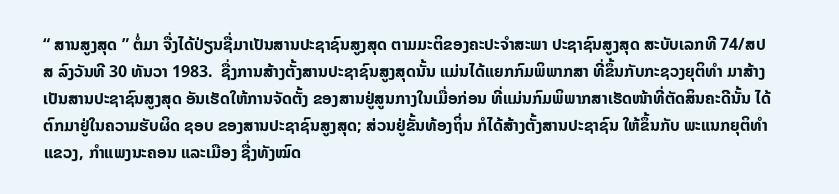“ ສານສູງສຸດ ” ຕໍ່ມາ ຈື່ງໄດ້ປ່ຽນຊື່ມາເປັນສານປະຊາຊົນສູງສຸດ ຕາມມະຕິຂອງຄະປະຈຳສະພາ ປະຊາຊົນສູງສຸດ ສະບັບເລກທີ 74/ສປສ ລົງວັນທີ 30 ທັນວາ 1983.  ຊື່ງການສ້າງຕັ້ງສານປະຊາຊົນສູງສຸດນັ້ນ ແມ່ນໄດ້ແຍກກົມພິພາກສາ ທີ່ຂຶ້ນກັບກະຊວງຍຸຕິທຳ ມາສ້າງເປັນສານປະຊາຊົນສູງສຸດ ອັນເຮັດໃຫ້ການຈັດຕັ້ງ ຂອງສານຢູ່ສູນກາງໃນເມື່ອກ່ອນ ທີ່ແມ່ນກົມພິພາກສາເຮັດໜ້າທີ່ຕັດສິນຄະດີນັ້ນ ໄດ້ຕົກມາຢູ່ໃນຄວາມຮັບຜິດ ຊອບ ຂອງສານປະຊາຊົນສູງສຸດ; ສ່ວນຢູ່ຂັ້ນທ້ອງຖິ່ນ ກໍໄດ້ສ້າງຕັ້ງສານປະຊາຊົນ ໃຫ້ຂຶ້ນກັບ ພະແນກຍຸຕິທຳ ແຂວງ, ກຳແພງນະຄອນ ແລະເມືອງ ຊື່ງທັງໝົດ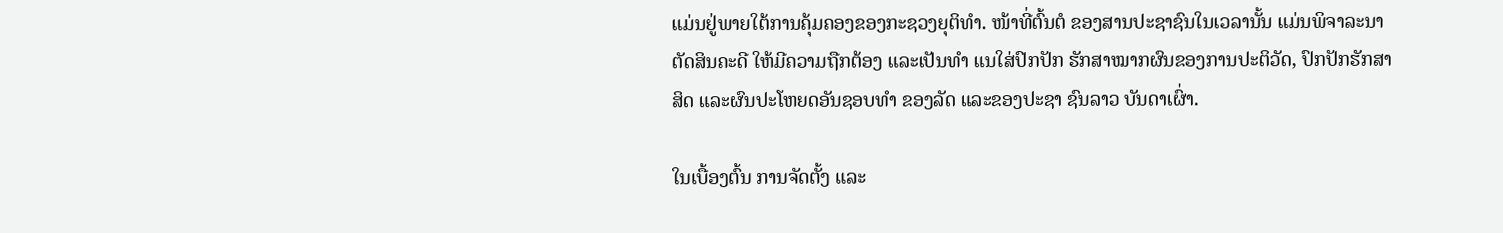ແມ່ນຢູ່ພາຍໃຕ້ການຄຸ້ມຄອງຂອງກະຊວງຍຸຕິທຳ. ໜ້າທີ່ຕົ້ນຕໍ ຂອງສານປະຊາຊົນໃນເວລານັ້ນ ແມ່ນພິຈາລະນາຕັດສິນຄະດີ ໃຫ້ມີຄວາມຖືກຕ້ອງ ແລະເປັນທຳ ແນໃສ່ປົກປັກ ຮັກສາໝາກຜົນຂອງການປະຕິວັດ, ປົກປັກຮັກສາສິດ ແລະຜົນປະໂຫຍດອັນຊອບທຳ ຂອງລັດ ແລະຂອງປະຊາ ຊົນລາວ ບັນດາເຜົ່າ.

ໃນເບື້ອງຕົ້ນ ການຈັດຕັ້ງ ແລະ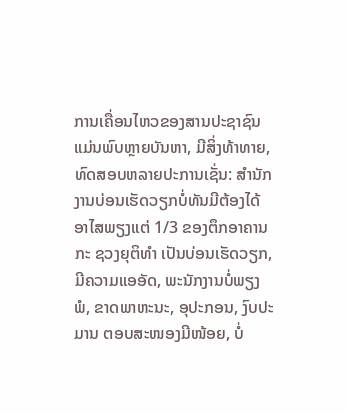ການເຄື່ອນໄຫວຂອງສານປະຊາຊົນແມ່ນພົບຫຼາຍບັນຫາ, ມີສິ່ງທ້າທາຍ, ທົດສອບຫລາຍປະການເຊັ່ນ: ສຳນັກງານບ່ອນເຮັດວຽກບໍ່ທັນມີຕ້ອງໄດ້ອາໄສພຽງແຕ່ 1/3 ຂອງຕຶກອາຄານ ກະ ຊວງຍຸຕິທຳ ເປັນບ່ອນເຮັດວຽກ, ມີຄວາມແອອັດ, ພະນັກງານບໍ່ພຽງພໍ, ຂາດພາຫະນະ, ອຸປະກອນ, ງົບປະມານ ຕອບສະໜອງມີໜ້ອຍ, ບໍ່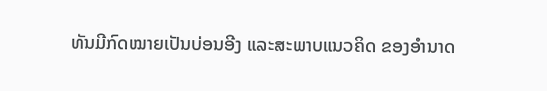ທັນມີກົດໝາຍເປັນບ່ອນອີງ ແລະສະພາບແນວຄິດ ຂອງອຳນາດ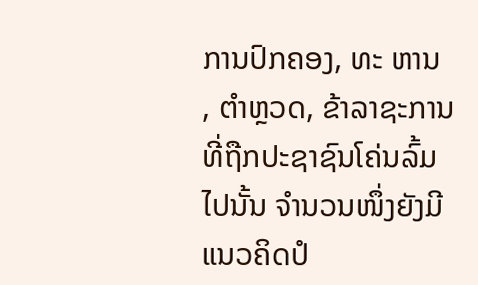ການປົກຄອງ, ທະ ຫານ , ຕຳຫຼວດ, ຂ້າລາຊະການທີ່ຖືກປະຊາຊົນໂຄ່ນລົ້ມໄປນັ້ນ ຈຳນວນໜຶ່ງຍັງມີແນວຄິດປໍ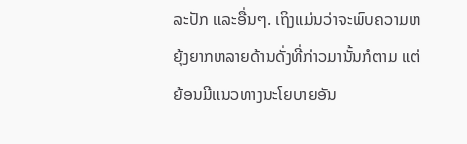ລະປັກ ແລະອື່ນໆ. ເຖິງແມ່ນວ່າຈະພົບຄວາມຫຍຸ້ງຍາກຫລາຍດ້ານດັ່ງທີ່ກ່າວມານັ້ນກໍຕາມ ແຕ່ຍ້ອນມີແນວທາງນະໂຍບາຍອັນ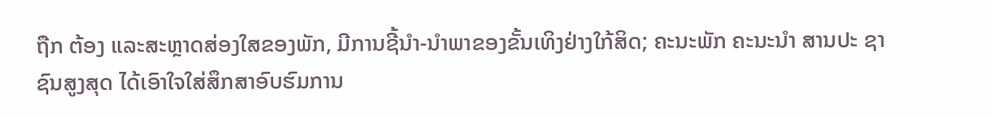ຖືກ ຕ້ອງ ແລະສະຫຼາດສ່ອງໃສຂອງພັກ, ມີການຊີ້ນຳ-ນຳພາຂອງຂັ້ນເທິງຢ່າງໃກ້ສິດ; ຄະນະພັກ ຄະນະນຳ ສານປະ ຊາຊົນສູງສຸດ ໄດ້ເອົາໃຈໃສ່ສຶກສາອົບຮົມການ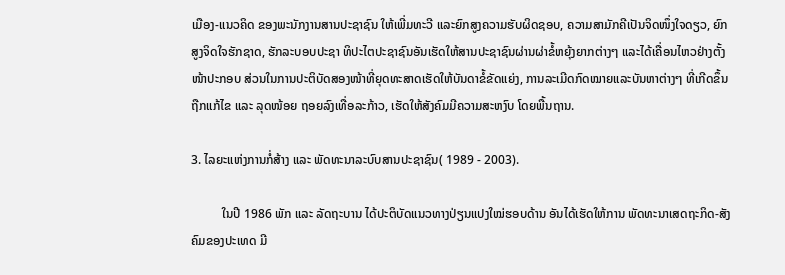ເມືອງ-ແນວຄິດ ຂອງພະນັກງານສານປະຊາຊົນ ໃຫ້ເພີ່ມທະວີ ແລະຍົກສູງຄວາມຮັບຜິດຊອບ, ຄວາມສາມັກຄີເປັນຈິດໜຶ່ງໃຈດຽວ, ຍົກສູງຈິດໃຈຮັກຊາດ, ຮັກລະບອບປະຊາ ທິປະໄຕປະຊາຊົນອັນເຮັດໃຫ້ສານປະຊາຊົນຜ່ານຜ່າຂໍ້ຫຍຸ້ງຍາກຕ່າງໆ ແລະໄດ້ເຄື່ອນໄຫວຢ່າງຕັ້ງໜ້າປະກອບ ສ່ວນໃນການປະຕິບັດສອງໜ້າທີ່ຍຸດທະສາດເຮັດໃຫ້ບັນດາຂໍ້ຂັດແຍ່ງ, ການລະເມີດກົດໝາຍແລະບັນຫາຕ່າງໆ ທີ່ເກີດຂຶ້ນ ຖືກແກ້ໄຂ ແລະ ລຸດໜ້ອຍ ຖອຍລົງເທື່ອລະກ້າວ, ເຮັດໃຫ້ສັງຄົມມີຄວາມສະຫງົບ ໂດຍພື້ນຖານ.

3. ໄລຍະແຫ່ງການກໍ່ສ້າງ ແລະ ພັດທະນາລະບົບສານປະຊາຊົນ( 1989 - 2003).

          ໃນປີ 1986 ພັກ ແລະ ລັດຖະບານ ໄດ້ປະຕິບັດແນວທາງປ່ຽນແປງໃໝ່ຮອບດ້ານ ອັນໄດ້ເຮັດໃຫ້ການ ພັດທະນາເສດຖະກິດ-ສັງຄົມຂອງປະເທດ ມີ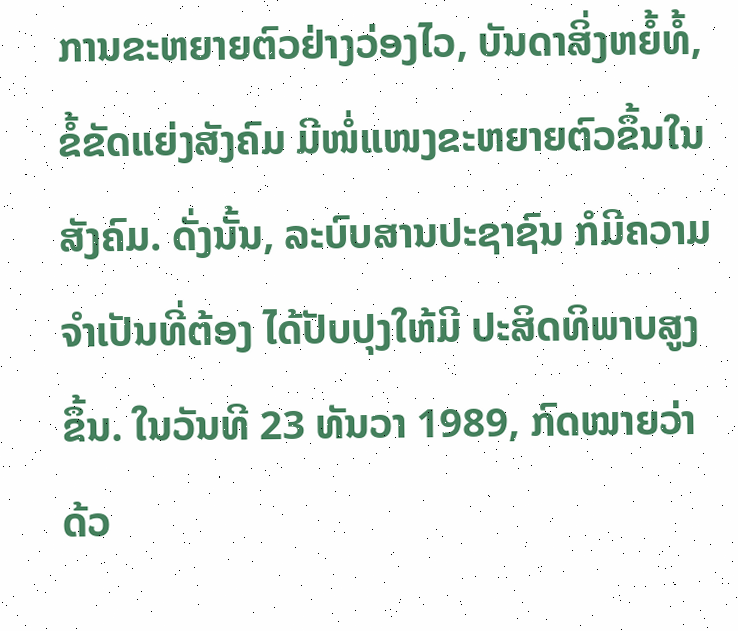ການຂະຫຍາຍຕົວຢ່າງວ່ອງໄວ, ບັນດາສິ່ງຫຍໍ້ທໍ້, ຂໍ້ຂັດແຍ່ງສັງຄົມ ມີໜໍ່ແໜງຂະຫຍາຍຕົວຂຶ້ນໃນສັງຄົມ. ດັ່ງນັ້ນ, ລະບົບສານປະຊາຊົນ ກໍມີຄວາມຈຳເປັນທີ່ຕ້ອງ ໄດ້ປັບປຸງໃຫ້ມີ ປະສິດທິພາບສູງຂຶ້ນ. ໃນວັນທີ 23 ທັນວາ 1989, ກົດໝາຍວ່າດ້ວ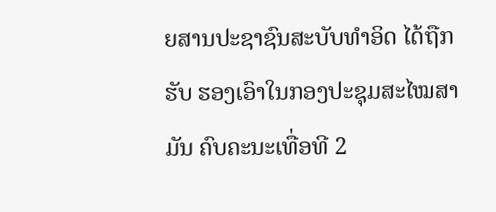ຍສານປະຊາຊົນສະບັບທຳອິດ ໄດ້ຖືກຮັບ ຮອງເອົາໃນກອງປະຊຸມສະໄໝສາມັນ ຄົບຄະນະເທື່ອທີ 2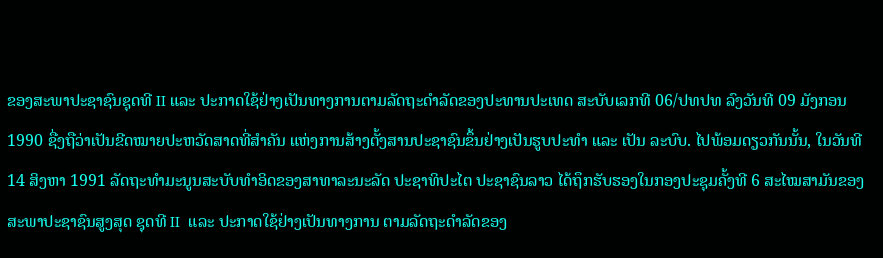ຂອງສະພາປະຊາຊົນຊຸດທີ II ແລະ ປະກາດໃຊ້ຢ່າງເປັນທາງການຕາມລັດຖະດຳລັດຂອງປະທານປະເທດ ສະບັບເລກທີ 06/ປທປທ ລົງວັນທີ 09 ມັງກອນ 1990 ຊື່ງຖືວ່າເປັນຂີດໝາຍປະຫວັດສາດທີ່ສຳຄັນ ແຫ່ງການສ້າງຕັ້ງສານປະຊາຊົນຂຶ້ນຢ່າງເປັນຮູບປະທຳ ແລະ ເປັນ ລະບົບ. ໄປພ້ອມດຽວກັນນັ້ນ, ໃນວັນທີ 14 ສິງຫາ 1991 ລັດຖະທຳມະນູນສະບັບທຳອິດຂອງສາທາລະນະລັດ ປະຊາທິປະໄຕ ປະຊາຊົນລາວ ໄດ້ຖຶກຮັບຮອງໃນກອງປະຊຸມຄັ້ງທີ 6 ສະໄໝສາມັນຂອງສະພາປະຊາຊົນສູງສຸດ ຊຸດທີ II  ແລະ ປະກາດໃຊ້ຢ່າງເປັນທາງການ ຕາມລັດຖະດຳລັດຂອງ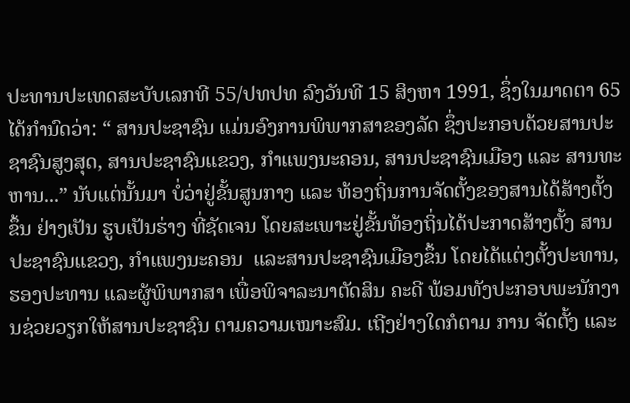ປະທານປະເທດສະບັບເລກທີ 55/ປທປທ ລົງວັນທີ 15 ສິງຫາ 1991, ຊຶ່ງໃນມາດຕາ 65 ໄດ້ກຳນົດວ່າ: “ ສານປະຊາຊົນ ແມ່ນອົງການພິພາກສາຂອງລັດ ຊຶ່ງປະກອບດ້ວຍສານປະຊາຊົນສູງສຸດ, ສານປະຊາຊົນແຂວງ, ກຳແພງນະຄອນ, ສານປະຊາຊົນເມືອງ ແລະ ສານທະຫານ...” ນັບແຕ່ນັ້ນມາ ບໍ່ວ່າຢູ່ຂັ້ນສູນກາງ ແລະ ທ້ອງຖິ່ນການຈັດຕັ້ງຂອງສານໄດ້ສ້າງຕັ້ງຂຶ້ນ ຢ່າງເປັນ ຮູບເປັນຮ່າງ ທີ່ຊັດເຈນ ໂດຍສະເພາະຢູ່ຂັ້ນທ້ອງຖິ່ນໄດ້ປະກາດສ້າງຕັ້ງ ສານປະຊາຊົນແຂວງ, ກຳແພງນະຄອນ  ແລະສານປະຊາຊົນເມືອງຂຶ້ນ ໂດຍໄດ້ແຕ່ງຕັ້ງປະທານ, ຮອງປະທານ ແລະຜູ້ພິພາກສາ ເພື່ອພິຈາລະນາຕັດສິນ ຄະດີ ພ້ອມທັງປະກອບພະນັກງານຊ່ວຍວຽກໃຫ້ສານປະຊາຊົນ ຕາມຄວາມເໝາະສົມ. ເຖີງຢ່າງໃດກໍຕາມ ການ ຈັດຕັ້ງ ແລະ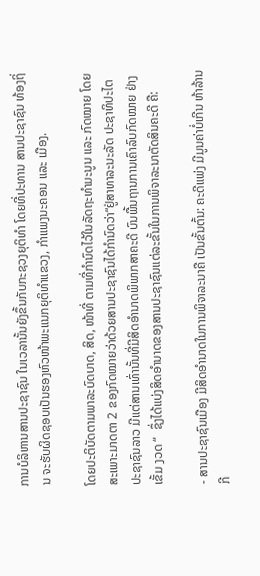ການບໍລິຫານສານປະຊາຊົນ ໃນເວລານັ້ນຍັງຂຶ້ນກັບກະຊວງຍຸຕິທຳ ໂດຍທີ່ປະທານ ສານປະຊາຊົນ ທ້ອງຖິ່ນ ຈະຮັບຜິດຊອບເປັນຮອງຫົວໜ້າພະແນກຍຸຕິທຳແຂວງ, ກຳແພງນະຄອນ ແລະ ເມືອງ.

ໂດຍປະຕິບັດຕາມພາລະບົດບາດ, ສິດ, ໜ້າທີ່ ຕາມທີ່ກຳນົດໄວ້ໃນລັດຖະທຳມະນູນ ແລະ ກົດໝາຍ ໂດຍສະເພາະມາດຕາ 2 ຂອງກົດໝາຍວ່າດ້ວຍສານປະຊາຊົນໄດ້ກຳນົດວ່າ“ຢູ່ສາທາລະນະລັດ ປະຊາທິປະໄຕ ປະຊາຊົນລາວ ມີແຕ່ສານເທົ່ານັ້ນທີ່ມີສິດອຳນາດພິພາກສາຄະດີ ບົນພື້ນຖານການເຄົາລົບກົດໝາຍ ຢ່າງເຂັ້ມ ງວດ “  ຊຶ່ງໄດ້ແບ່ງສິດອຳນາດຂອງສານປະຊາຊົນແຕ່ລະຂັ້ນໃນການພິຈາລະນາຕັດສິນຄະດີ ຄື:

- ສານປະຊາຊົນເມືອງ ມີສິດອຳນາດໃນການພິຈາລະນາຄື ເປັນຂັ້ນຕົ້ນ: ຄະດີແພ່ງ ມີມູນຄ່າບໍ່ເກີນ ຫ້າລ້ານກີ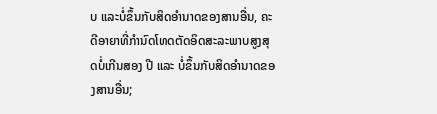ບ ແລະບໍ່ຂຶ້ນກັບສິດອຳນາດຂອງສານອື່ນ, ຄະດີອາຍາທີ່ກຳນົດໂທດຕັດອິດສະລະພາບສູງສຸດບໍ່ເກີນສອງ ປີ ແລະ ບໍ່ຂຶ້ນກັບສິດອຳນາດຂອງສານອື່ນ;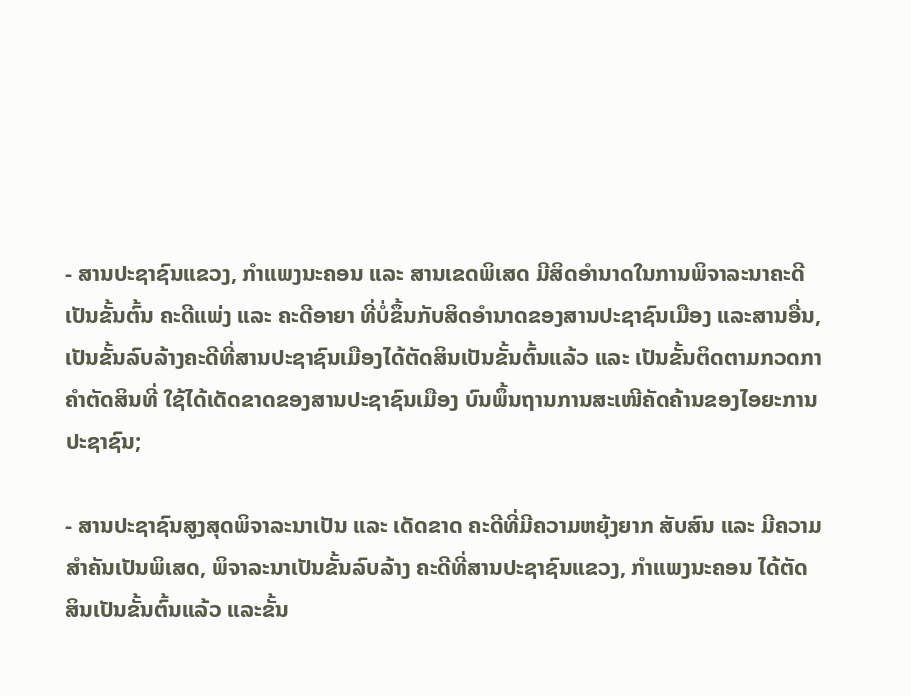- ສານປະຊາຊົນແຂວງ, ກຳແພງນະຄອນ ແລະ ສານເຂດພິເສດ ມີສິດອຳນາດໃນການພິຈາລະນາຄະດີ ເປັນຂັ້ນຕົ້ນ ຄະດີແພ່ງ ແລະ ຄະດີອາຍາ ທີ່ບໍ່ຂຶ້ນກັບສິດອຳນາດຂອງສານປະຊາຊົນເມືອງ ແລະສານອື່ນ, ເປັນຂັ້ນລົບລ້າງຄະດີທີ່ສານປະຊາຊົນເມືອງໄດ້ຕັດສິນເປັນຂັ້ນຕົ້ນແລ້ວ ແລະ ເປັນຂັ້ນຕິດຕາມກວດກາ ຄຳຕັດສິນທີ່ ໃຊ້ໄດ້ເດັດຂາດຂອງສານປະຊາຊົນເມືອງ ບົນພຶ້ນຖານການສະເໜີຄັດຄ້ານຂອງໄອຍະການປະຊາຊົນ;

- ສານປະຊາຊົນສູງສຸດພິຈາລະນາເປັນ ແລະ ເດັດຂາດ ຄະດີທີ່ມີຄວາມຫຍຸ້ງຍາກ ສັບສົນ ແລະ ມີຄວາມສຳຄັນເປັນພິເສດ, ພິຈາລະນາເປັນຂັ້ນລົບລ້າງ ຄະດີທີ່ສານປະຊາຊົນແຂວງ, ກຳແພງນະຄອນ ໄດ້ຕັດ ສິນເປັນຂັ້ນຕົ້ນແລ້ວ ແລະຂັ້ນ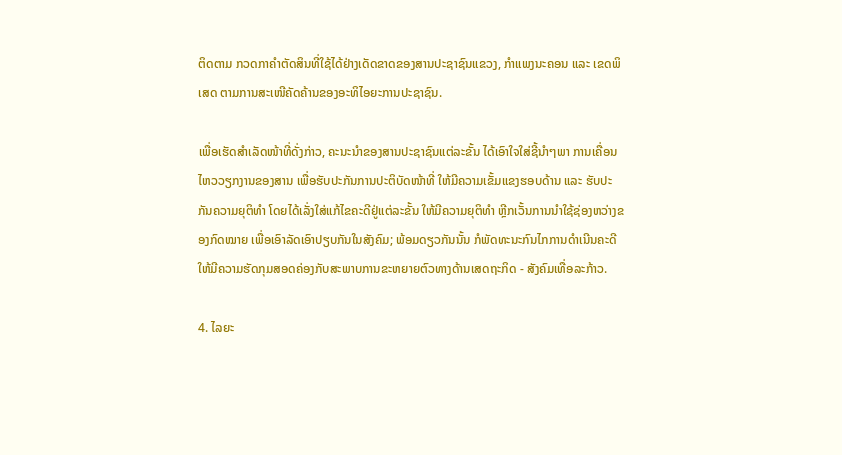ຕິດຕາມ ກວດກາຄຳຕັດສິນທີ່ໃຊ້ໄດ້ຢ່າງເດັດຂາດຂອງສານປະຊາຊົນແຂວງ, ກຳແພງນະຄອນ ແລະ ເຂດພິເສດ ຕາມການສະເໜີຄັດຄ້ານຂອງອະທິໄອຍະການປະຊາຊົນ.

ເພື່ອເຮັດສຳເລັດໜ້າທີ່ດັ່ງກ່າວ, ຄະນະນຳຂອງສານປະຊາຊົນແຕ່ລະຂັ້ນ ໄດ້ເອົາໃຈໃສ່ຊີ້ນຳໆພາ ການເຄື່ອນໄຫວວຽກງານຂອງສານ ເພື່ອຮັບປະກັນການປະຕິບັດໜ້າທີ່ ໃຫ້ມີຄວາມເຂັ້ມແຂງຮອບດ້ານ ແລະ ຮັບປະກັນຄວາມຍຸຕິທຳ ໂດຍໄດ້ເລັ່ງໃສ່ແກ້ໄຂຄະດີຢູ່ແຕ່ລະຂັ້ນ ໃຫ້ມີຄວາມຍຸຕິທຳ ຫຼີກເວັ້ນການນຳໃຊ້ຊ່ອງຫວ່າງຂອງກົດໝາຍ ເພື່ອເອົາລັດເອົາປຽບກັນໃນສັງຄົມ; ພ້ອມດຽວກັນນັ້ນ ກໍພັດທະນະກົນໄກການດຳເນີນຄະດີໃຫ້ມີຄວາມຮັດກຸມສອດຄ່ອງກັບສະພາບການຂະຫຍາຍຕົວທາງດ້ານເສດຖະກິດ - ສັງຄົມເທື່ອລະກ້າວ.

4. ໄລຍະ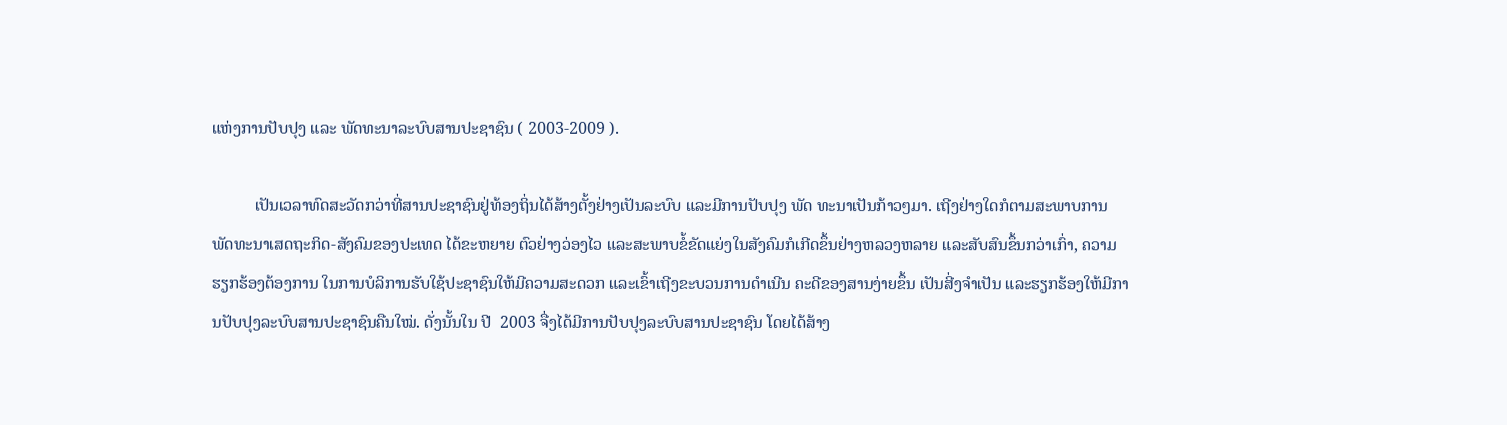ແຫ່ງການປັບປຸງ ແລະ ພັດທະນາລະບົບສານປະຊາຊົນ ( 2003-2009 ).

          ເປັນເວລາທົດສະວັດກວ່າທີ່ສານປະຊາຊົນຢູ່ທ້ອງຖິ່ນໄດ້ສ້າງຕັ້ງຢ່າງເປັນລະບົບ ແລະມີການປັບປຸງ ພັດ ທະນາເປັນກ້າວໆມາ. ເຖີງຢ່າງໃດກໍຕາມສະພາບການພັດທະນາເສດຖະກິດ-ສັງຄົມຂອງປະເທດ ໄດ້ຂະຫຍາຍ ຕົວຢ່າງວ່ອງໄວ ແລະສະພາບຂໍ້ຂັດແຍ່ງໃນສັງຄົມກໍເກີດຂຶ້ນຢ່າງຫລວງຫລາຍ ແລະສັບສົນຂຶ້ນກວ່າເກົ່າ, ຄວາມ ຮຽກຮ້ອງຕ້ອງການ ໃນການບໍລິການຮັບໃຊ້ປະຊາຊົນໃຫ້ມີຄວາມສະດວກ ແລະເຂົ້າເຖີງຂະບວນການດຳເນີນ ຄະດີຂອງສານງ່າຍຂຶ້ນ ເປັນສີ່ງຈຳເປັນ ແລະຮຽກຮ້ອງໃຫ້ມີການປັບປຸງລະບົບສານປະຊາຊົນຄືນໃໝ່. ດັ່ງນັ້ນໃນ ປີ  2003 ຈື່ງໄດ້ມີການປັບປຸງລະບົບສານປະຊາຊົນ ໂດຍໄດ້ສ້າງ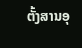ຕັ້ງສານອຸ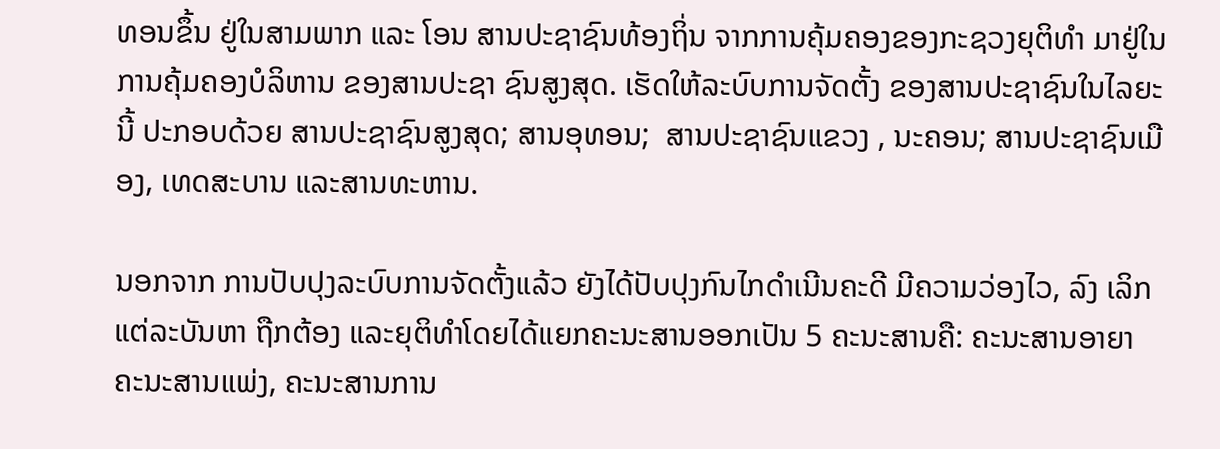ທອນຂຶ້ນ ຢູ່ໃນສາມພາກ ແລະ ໂອນ ສານປະຊາຊົນທ້ອງຖິ່ນ ຈາກການຄຸ້ມຄອງຂອງກະຊວງຍຸຕິທຳ ມາຢູ່ໃນການຄຸ້ມຄອງບໍລິຫານ ຂອງສານປະຊາ ຊົນສູງສຸດ. ເຮັດໃຫ້ລະບົບການຈັດຕັ້ງ ຂອງສານປະຊາຊົນໃນໄລຍະນີ້ ປະກອບດ້ວຍ ສານປະຊາຊົນສູງສຸດ; ສານອຸທອນ;  ສານປະຊາຊົນແຂວງ , ນະຄອນ; ສານປະຊາຊົນເມືອງ, ເທດສະບານ ແລະສານທະຫານ.

ນອກຈາກ ການປັບປຸງລະບົບການຈັດຕັ້ງແລ້ວ ຍັງໄດ້ປັບປຸງກົນໄກດຳເນີນຄະດີ ມີຄວາມວ່ອງໄວ, ລົງ ເລິກແຕ່ລະບັນຫາ ຖືກຕ້ອງ ແລະຍຸຕິທຳໂດຍໄດ້ແຍກຄະນະສານອອກເປັນ 5 ຄະນະສານຄື: ຄະນະສານອາຍາ  ຄະນະສານແພ່ງ, ຄະນະສານການ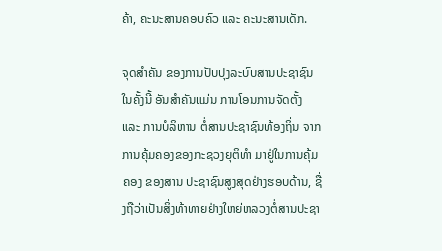ຄ້າ, ຄະນະສານຄອບຄົວ ແລະ ຄະນະສານເດັກ.

ຈຸດສຳຄັນ ຂອງການປັບປຸງລະບົບສານປະຊາຊົນໃນຄັ້ງນີ້ ອັນສຳຄັນແມ່ນ ການໂອນການຈັດຕັ້ງ ແລະ ການບໍລິຫານ ຕໍ່ສານປະຊາຊົນທ້ອງຖິ່ນ ຈາກການຄຸ້ມຄອງຂອງກະຊວງຍຸຕິທຳ ມາຢູ່ໃນການຄຸ້ມຄອງ ຂອງສານ ປະຊາຊົນສູງສຸດຢ່າງຮອບດ້ານ, ຊື່ງຖືວ່າເປັນສິ່ງທ້າທາຍຢ່າງໃຫຍ່ຫລວງຕໍ່ສານປະຊາ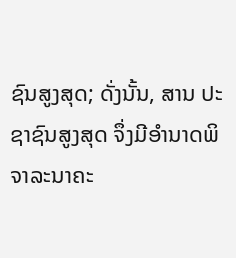ຊົນສູງສຸດ; ດັ່ງນັ້ນ, ສານ ປະຊາຊົນສູງສຸດ ຈຶ່ງມີອຳນາດພິຈາລະນາຄະ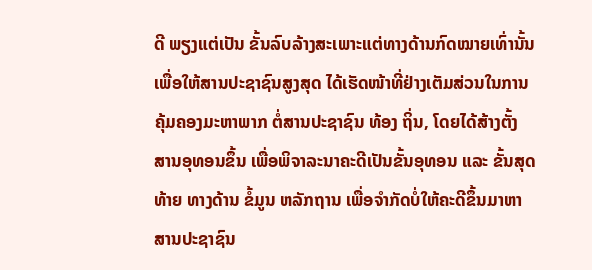ດີ ພຽງແຕ່ເປັນ ຂັ້ນລົບລ້າງສະເພາະແຕ່ທາງດ້ານກົດໝາຍເທົ່ານັ້ນ ເພື່ອໃຫ້ສານປະຊາຊົນສູງສຸດ ໄດ້ເຮັດໜ້າທີ່ຢ່າງເຕັມສ່ວນໃນການຄຸ້ມຄອງມະຫາພາກ ຕໍ່ສານປະຊາຊົນ ທ້ອງ ຖິ່ນ, ໂດຍໄດ້ສ້າງຕັ້ງ ສານອຸທອນຂຶ້ນ ເພື່ອພິຈາລະນາຄະດີເປັນຂັ້ນອຸທອນ ແລະ ຂັ້ນສຸດທ້າຍ ທາງດ້ານ ຂໍ້ມູນ ຫລັກຖານ ເພື່ອຈຳກັດບໍ່ໃຫ້ຄະດີຂຶ້ນມາຫາສານປະຊາຊົນ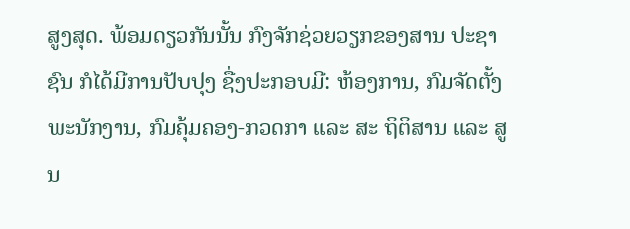ສູງສຸດ. ພ້ອມດຽວກັນນັ້ນ ກົງຈັກຊ່ວຍວຽກຂອງສານ ປະຊາຊົນ ກໍໄດ້ມີການປັບປຸງ ຊື່ງປະກອບມີ: ຫ້ອງການ, ກົມຈັດຕັ້ງພະນັກງານ, ກົມຄຸ້ມຄອງ-ກວດກາ ແລະ ສະ ຖິຕິສານ ແລະ ສູນ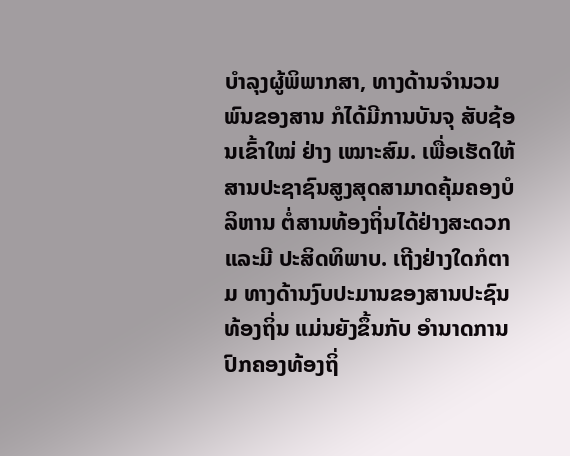ບຳລຸງຜູ້ພິພາກສາ, ທາງດ້ານຈຳນວນພົນຂອງສານ ກໍໄດ້ມີການບັນຈຸ ສັບຊ້ອນເຂົ້າໃໝ່ ຢ່າງ ເໝາະສົມ. ເພື່ອເຮັດໃຫ້ສານປະຊາຊົນສູງສຸດສາມາດຄຸ້ມຄອງບໍລິຫານ ຕໍ່ສານທ້ອງຖິ່ນໄດ້ຢ່າງສະດວກ ແລະມີ ປະສິດທິພາບ. ເຖີງຢ່າງໃດກໍຕາມ ທາງດ້ານງົບປະມານຂອງສານປະຊົນທ້ອງຖິ່ນ ແມ່ນຍັງຂຶ້ນກັບ ອຳນາດການ ປົກຄອງທ້ອງຖິ່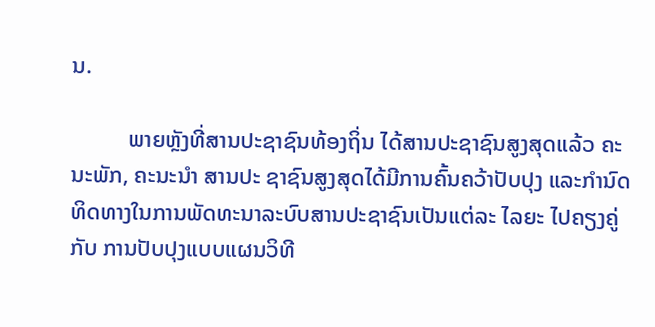ນ.

          ພາຍຫຼັງທີ່ສານປະຊາຊົນທ້ອງຖິ່ນ ໄດ້ສານປະຊາຊົນສູງສຸດແລ້ວ ຄະນະພັກ, ຄະນະນຳ ສານປະ ຊາຊົນສູງສຸດໄດ້ມີການຄົ້ນຄວ້າປັບປຸງ ແລະກຳນົດທິດທາງໃນການພັດທະນາລະບົບສານປະຊາຊົນເປັນແຕ່ລະ ໄລຍະ ໄປຄຽງຄູ່ກັບ ການປັບປຸງແບບແຜນວິທີ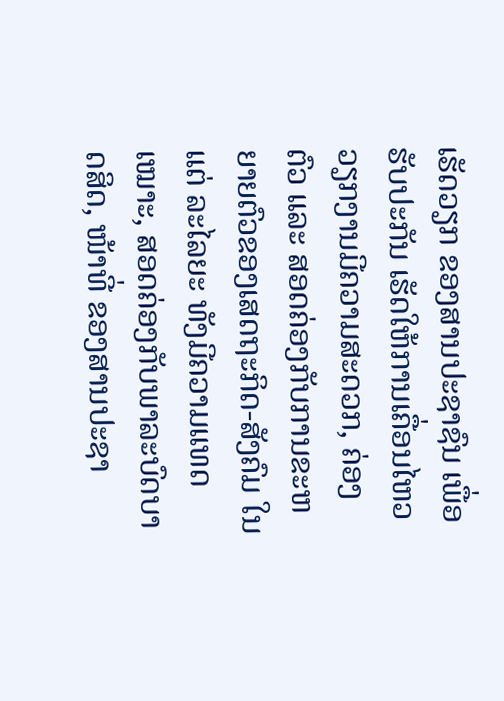ເຮັດວຽກ ຂອງສານປະຊາຊົນ ເພື່ອຮັບປະກັນ ເຮັດໃຫ້ການເຄື່ອນໄຫວວຽກງານມີຄວາມສະດວກ, ຄ່ອງຕົວ ແລະ ສອດຄ່ອງກັບການຂະຫຍາຍຕົວຂອງເສດຖະກິດ-ສັງຄົມ ໃນແຕ່ ລະໄລຍະ ທັງມີຄວາມແທດເໝາະ, ສອດຄ່ອງກັບພາລະບົດບາດສິດ, ໜ້າທີ່ ຂອງສານປະຊາ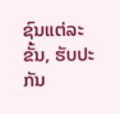ຊົນແຕ່ລະຂັ້ນ, ຮັບປະກັນ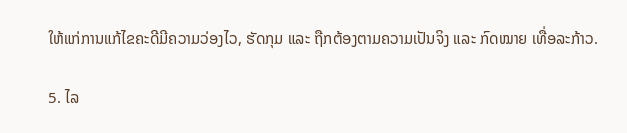ໃຫ້ແກ່ການແກ້ໄຂຄະດີມີຄວາມວ່ອງໄວ, ຮັດກຸມ ແລະ ຖືກຕ້ອງຕາມຄວາມເປັນຈິງ ແລະ ກົດໝາຍ ເທື່ອລະກ້າວ.

5. ໄລ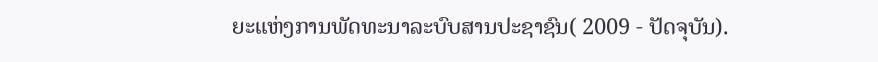ຍະແຫ່ງການພັດທະນາລະບົບສານປະຊາຊົນ( 2009 - ປັດຈຸບັນ).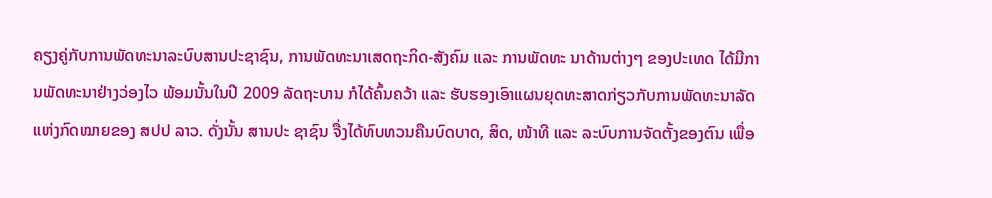ຄຽງຄູ່ກັບການພັດທະນາລະບົບສານປະຊາຊົນ, ການພັດທະນາເສດຖະກິດ-ສັງຄົມ ແລະ ການພັດທະ ນາດ້ານຕ່າງໆ ຂອງປະເທດ ໄດ້ມີການພັດທະນາຢ່າງວ່ອງໄວ ພ້ອມນັ້ນໃນປີ 2009 ລັດຖະບານ ກໍໄດ້ຄົ້ນຄວ້າ ແລະ ຮັບຮອງເອົາແຜນຍຸດທະສາດກ່ຽວກັບການພັດທະນາລັດແຫ່ງກົດໝາຍຂອງ ສປປ ລາວ. ດັ່ງນັ້ນ ສານປະ ຊາຊົນ ຈື່ງໄດ້ທົບທວນຄືນບົດບາດ, ສິດ, ໜ້າທີ ແລະ ລະບົບການຈັດຕັ້ງຂອງຕົນ ເພື່ອ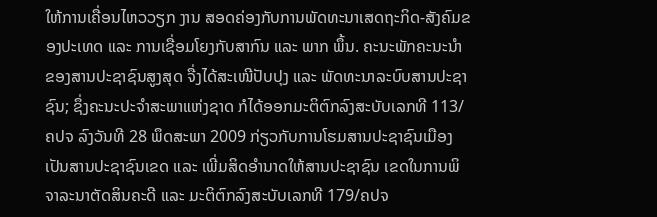ໃຫ້ການເຄື່ອນໄຫວວຽກ ງານ ສອດຄ່ອງກັບການພັດທະນາເສດຖະກິດ-ສັງຄົມຂອງປະເທດ ແລະ ການເຊື່ອມໂຍງກັບສາກົນ ແລະ ພາກ ພຶ້ນ. ຄະນະພັກຄະນະນຳຂອງສານປະຊາຊົນສູງສຸດ ຈື່ງໄດ້ສະເໜີປັບປຸງ ແລະ ພັດທະນາລະບົບສານປະຊາ ຊົນ; ຊຶ່ງຄະນະປະຈຳສະພາແຫ່ງຊາດ ກໍໄດ້ອອກມະຕິຕົກລົງສະບັບເລກທີ 113/ຄປຈ ລົງວັນທີ 28 ພຶດສະພາ 2009 ກ່ຽວກັບການໂຮມສານປະຊາຊົນເມືອງເປັນສານປະຊາຊົນເຂດ ແລະ ເພີ່ມສິດອຳນາດໃຫ້ສານປະຊາຊົນ ເຂດໃນການພິຈາລະນາຕັດສິນຄະດີ ແລະ ມະຕິຕົກລົງສະບັບເລກທີ 179/ຄປຈ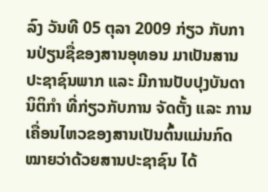ລົງ ວັນທີ 05 ຕຸລາ 2009 ກ່ຽວ ກັບການປ່ຽນຊື່ຂອງສານອຸທອນ ມາເປັນສານປະຊາຊົນພາກ ແລະ ມີການປັບປຸງບັນດານິຕິກຳ ທີ່ກ່ຽວກັບການ ຈັດຕັ້ງ ແລະ ການເຄື່ອນໄຫວຂອງສານເປັນຕົ້ນແມ່ນກົດໝາຍວ່າດ້ວຍສານປະຊາຊົນ ໄດ້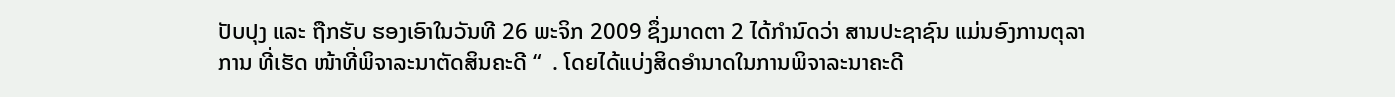ປັບປຸງ ແລະ ຖືກຮັບ ຮອງເອົາໃນວັນທີ 26 ພະຈິກ 2009 ຊຶ່ງມາດຕາ 2 ໄດ້ກຳນົດວ່າ ສານປະຊາຊົນ ແມ່ນອົງການຕຸລາການ ທີ່ເຮັດ ໜ້າທີ່ພິຈາລະນາຕັດສິນຄະດີ “  . ໂດຍໄດ້ແບ່ງສິດອຳນາດໃນການພິຈາລະນາຄະດີ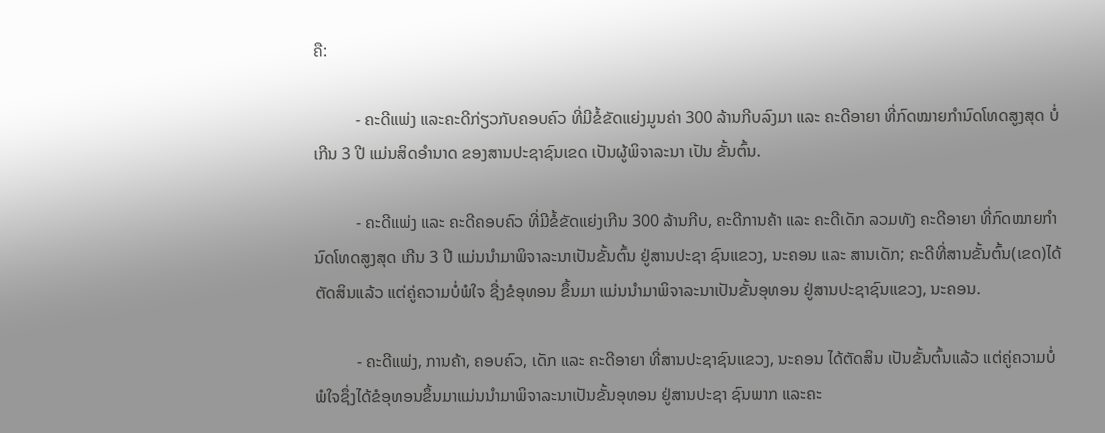ຄື:

          - ຄະດີແພ່ງ ແລະຄະດີກ່ຽວກັບຄອບຄົວ ທີ່ມີຂໍ້ຂັດແຍ່ງມູນຄ່າ 300 ລ້ານກີບລົງມາ ແລະ ຄະດີອາຍາ ທີ່ກົດໝາຍກຳນົດໂທດສູງສຸດ ບໍ່ເກີນ 3 ປີ ແມ່ນສິດອຳນາດ ຂອງສານປະຊາຊົນເຂດ ເປັນຜູ້ພິຈາລະນາ ເປັນ ຂັ້ນຕົ້ນ.

          - ຄະດີແພ່ງ ແລະ ຄະດີຄອບຄົວ ທີ່ມີຂໍ້ຂັດແຍ່ງເກີນ 300 ລ້ານກີບ, ຄະດີການຄ້າ ແລະ ຄະດີເດັກ ລວມທັງ ຄະດີອາຍາ ທີ່ກົດໝາຍກຳນົດໂທດສູງສຸດ ເກີນ 3 ປີ ແມ່ນນຳມາພິຈາລະນາເປັນຂັ້ນຕົ້ນ ຢູ່ສານປະຊາ ຊົນແຂວງ, ນະຄອນ ແລະ ສານເດັກ; ຄະດີທີ່ສານຂັ້ນຕົ້ນ(ເຂດ)ໄດ້ຕັດສິນແລ້ວ ແຕ່ຄູ່ຄວາມບໍ່ພໍໃຈ ຊື່ງຂໍອຸທອນ ຂຶ້ນມາ ແມ່ນນຳມາພິຈາລະນາເປັນຂັ້ນອຸທອນ ຢູ່ສານປະຊາຊົນແຂວງ, ນະຄອນ.

          - ຄະດີແພ່ງ, ການຄ້າ, ຄອບຄົວ, ເດັກ ແລະ ຄະດີອາຍາ ທີ່ສານປະຊາຊົນແຂວງ, ນະຄອນ ໄດ້ຕັດສິນ ເປັນຂັ້ນຕົ້ນແລ້ວ ແຕ່ຄູ່ຄວາມບໍ່ພໍໃຈຊຶ່ງໄດ້ຂໍອຸທອນຂຶ້ນມາແມ່ນນຳມາພິຈາລະນາເປັນຂັ້ນອຸທອນ ຢູ່ສານປະຊາ ຊົນພາກ ແລະຄະ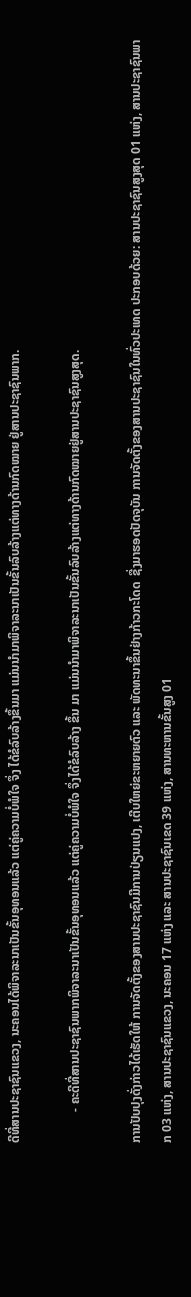ດີທີ່ສານປະຊາຊົນແຂວງ, ນະຄອນໄດ້ພິຈາລະນາເປັນຂັ້ນອຸທອນແລ້ວ ແຕ່ຄູ່ຄວາມບໍ່ພໍໃຈ ຈຶ່ງ ໄດ້ຂໍລົບລ້າງຂຶ້ນມາ ແມ່ນນຳມາພິຈາລະນາເປັນຂັ້ນລົບລ້າງແຕ່ທາງດ້ານກົດໝາຍ ຢູ່ສານປະຊາຊົນພາກ.

          - ຄະດີທີ່ສານປະຊາຊົນພາກພິຈາລະນາເປັນຂັ້ນອຸທອນແລ້ວ ແຕ່ຄູ່ຄວາມບໍ່ພໍໃຈ ຈຶ່ງໄດ້ຂໍລົບລ້າງ ຂຶ້ນ ມາ ແມ່ນນຳມາພິຈາລະນາເປັນຂັ້ນລົບລ້າງແຕ່ທາງດ້ານກົດໝາຍຢູ່ສານປະຊາຊົນສູງສຸດ.

ການປັບປຸງດັ່ງກ່າວໄດ້ເຮັດໃຫ້ ການຈັດຕັ້ງຂອງສານປະຊາຊົນມີການປ່ຽນແປງ, ເຕີບໃຫຍ່ຂະຫຍາຍຕົວ ແລະ ພັດທະນາຂຶ້ນຢ່າງກ້າວກະໂດດ  ຊື່ງມາຮອດປັດຈຸບັນ ການຈັດຕັ້ງຂອງສານປະຊາຊົນໃນທົ່ວປະເທດ ປະກອບດ້ວຍ: ສານປະຊາຊົນສູງສຸດ 01 ແຫ່ງ, ສານປະຊາຊົນພາກ 03 ແຫ່ງ, ສານປະຊາຊົນແຂວງ, ນະຄອນ 17 ແຫ່ງ ແລະ ສານປະຊາຊົນເຂດ 39 ແຫ່ງ, ສານທະຫານຂັ້ນສູງ 01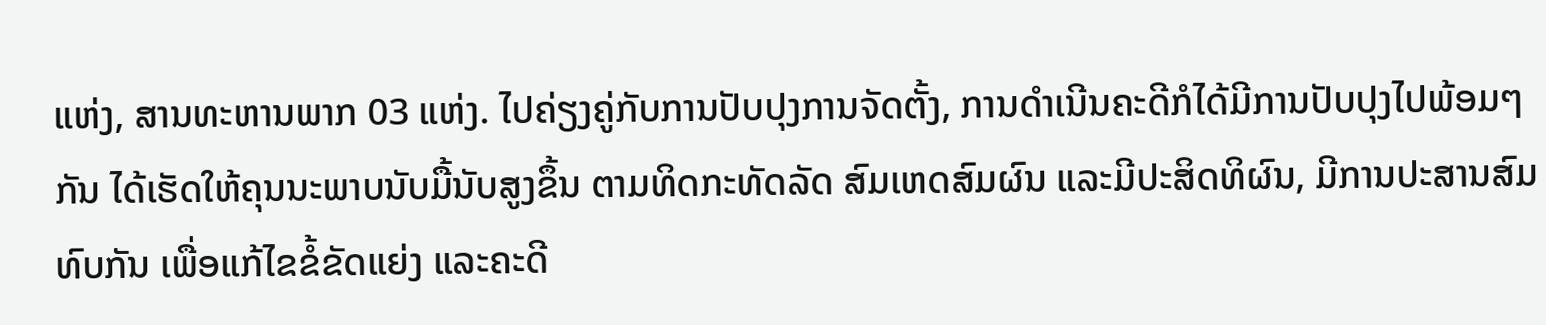ແຫ່ງ, ສານທະຫານພາກ 03 ແຫ່ງ. ໄປຄ່ຽງຄູ່ກັບການປັບປຸງການຈັດຕັ້ງ, ການດຳເນີນຄະດີກໍໄດ້ມີການປັບປຸງໄປພ້ອມໆກັນ ໄດ້ເຮັດໃຫ້ຄຸນນະພາບນັບມື້ນັບສູງຂຶ້ນ ຕາມທິດກະທັດລັດ ສົມເຫດສົມຜົນ ແລະມີປະສິດທິຜົນ, ມີການປະສານສົມທົບກັນ ເພື່ອແກ້ໄຂຂໍ້ຂັດແຍ່ງ ແລະຄະດີ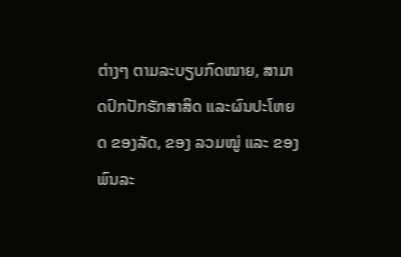ຕ່າງໆ ຕາມລະບຽບກົດໝາຍ, ສາມາດປົກປັກຮັກສາສິດ ແລະຜົນປະໂຫຍດ ຂອງລັດ, ຂອງ ລວມໝູ່ ແລະ ຂອງພົນລະ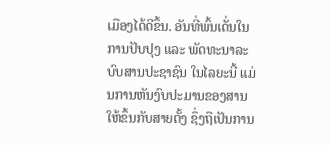ເມືອງໄດ້ດີຂຶ້ນ. ອັນທີ່ພົ້ນເດັ່ນໃນການປັບປຸງ ແລະ ພັດທະນາລະບົບສານປະຊາຊົນ ໃນໄລຍະນີ້ ແມ່ນການຫັນງົບປະມານຂອງສານໃຫ້ຂຶ້ນກັບສາຍຕັ້ງ ຊຶ່ງຖືເປັນການ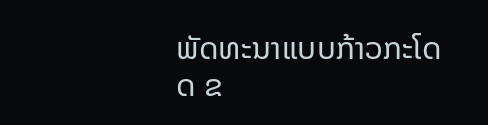ພັດທະນາແບບກ້າວກະໂດດ ຂ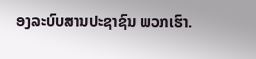ອງລະບົບສານປະຊາຊົນ ພວກເຮົາ.